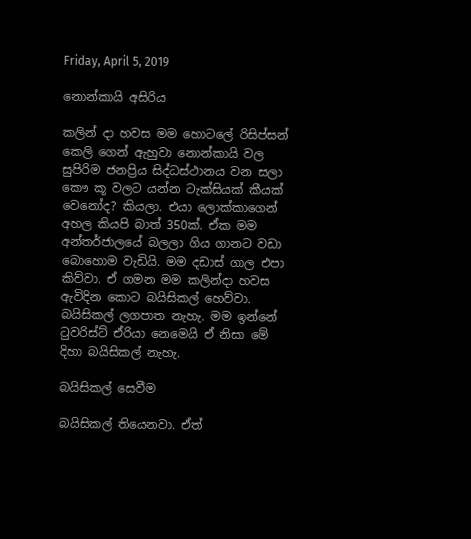Friday, April 5, 2019

නොන්කායි අසිරිය

කලින් දා හවස මම හොටලේ රිසිප්සන් කෙලි ගෙන් ඇහුවා නොන්කායි වල සුපිරිම ජනප්‍රිය සිද්ධස්ථානය වන සලා කෞ කූ වලට යන්න ටැක්සියක් කීයක් වෙනෝද? කියලා. එයා ලොක්කාගෙන් අහල කියපි බාත් 350ක්. ඒක මම අන්තර්ජාලයේ බලලා ගිය ගානට වඩා බොහොම වැඩියි. මම දඩාස් ගාල එපා කිව්වා. ඒ ගමන මම කලින්දා හවස ඇවිදින කොට බයිසිකල් හෙව්වා. බයිසිකල් ලගපාත නැහැ. මම ඉන්නේ ටුවරිස්ට් ඒරියා නෙමෙයි ඒ නිසා මේ දිහා බයිසිකල් නැහැ.

බයිසිකල් සෙවීම

බයිසිකල් තියෙනවා. ඒත්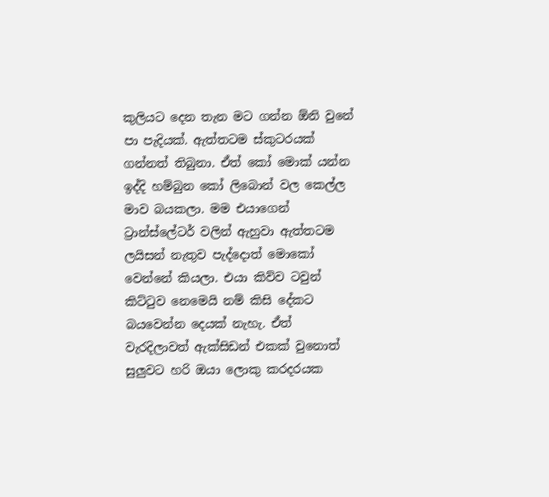කුලියට දෙන තැන මට ගන්න ඕනි වුනේ පා පැදියක්. ඇත්තටම ස්කුටරයක් ගන්නත් තිබුනා. ඒත් කෝ මොක් යන්න ඉද්දි හම්බුන කෝ ලිබොන් වල කෙල්ල මාව බයකලා. මම එයාගෙන් ට්‍රාන්ස්ලේටර් වලින් ඇහුවා ඇත්තටම ලයිසන් නැතුව පැද්දොත් මොකෝ වෙන්නේ කියලා. එයා කිව්ව ටවුන් කිට්ටුව නෙමෙයි නම් කිසි දේකට බයවෙන්න දෙයක් නැහැ. ඒත් වැරදිලාවත් ඇක්සිඩන් එකක් වුනොත් සුලුවට හරි ඔයා ලොකු කරදරයක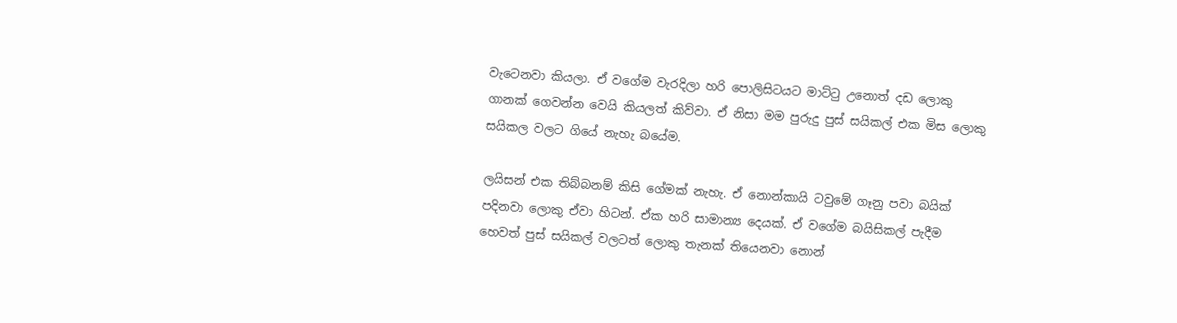වැටෙනවා කියලා. ඒ වගේම වැරදිලා හරි පොලිසිටයට මාට්ටු උනොත් දඩ ලොකු ගානක් ගෙවන්න වෙයි කියලත් කිව්වා. ඒ නිසා මම පුරුදු පුස් සයිකල් එක මිස ලොකු සයිකල වලට ගියේ නැහැ බයේම.

ලයිසන් එක තිබ්බනම් කිසි ගේමක් නැහැ. ඒ නොන්කායි ටවුමේ ගෑනු පවා බයික් පදිනවා ලොකු ඒවා හිටන්. ඒක හරි සාමාන්‍ය දෙයක්. ඒ වගේම බයිසිකල් පැදීම හෙවත් පුස් සයිකල් වලටත් ලොකු තැනක් තියෙනවා නොන්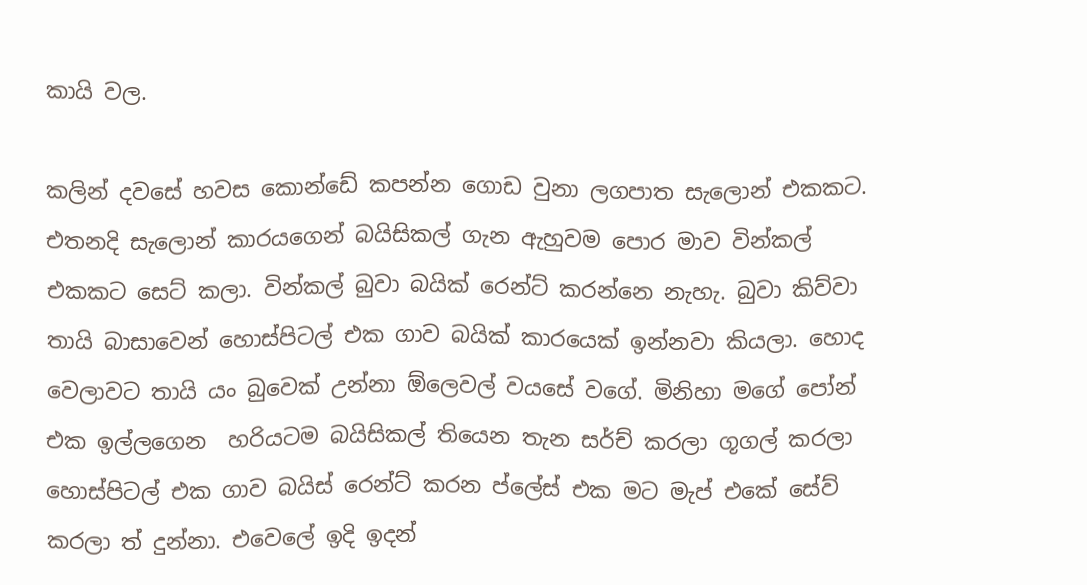කායි වල.

කලින් දවසේ හවස කොන්ඩේ කපන්න ගොඩ වුනා ලගපාත සැලොන් එකකට. එතනදි සැලොන් කාරයගෙන් බයිසිකල් ගැන ඇහුවම පොර මාව වින්කල් එකකට සෙට් කලා. වින්කල් බුවා බයික් රෙන්ට් කරන්නෙ නැහැ. බුවා කිව්වා තායි බාසාවෙන් හොස්පිටල් එක ගාව බයික් කාරයෙක් ඉන්නවා කියලා. හොද වෙලාවට තායි යං බුවෙක් උන්නා ඕලෙවල් වයසේ වගේ. මිනිහා මගේ පෝන් එක ඉල්ලගෙන  හරියටම බයිසිකල් තියෙන තැන සර්ච් කරලා ගූගල් කරලා හොස්පිටල් එක ගාව බයිස් රෙන්ට් කරන ප්ලේස් එක මට මැප් එකේ සේව් කරලා ත් දුන්නා. එවෙලේ ඉදි ඉදන්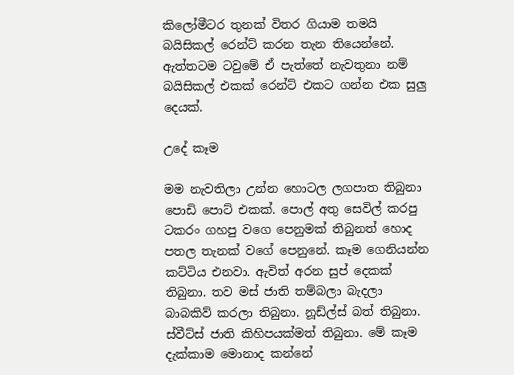කිලෝමීටර තුනක් විතර ගියාම තමයි බයිසිකල් රෙන්ට් කරන තැන තියෙන්නේ. ඇත්තටම ටවුමේ ඒ පැත්තේ නැවතුනා නම් බයිසිකල් එකක් රෙන්ට් එකට ගන්න එක සුලු දෙයක්.

උදේ කෑම

මම නැවතිලා උන්න හොටල ලගපාත තිබුනා පොඩි පොට් එකක්. පොල් අතු සෙවිල් කරපු ටකරං ගහපු වගෙ පෙනුමක් තිබුනත් හොද පතල තැනක් වගේ පෙනුනේ. කෑම ගෙනියන්න කට්ටිය එනවා. ඇවිත් අරන සුප් දෙකක් තිබුනා. තව මස් ජාති තම්බලා බැදලා බාබකිව් කරලා තිබුනා. නූඩ්ල්ස් බත් තිබුනා. ස්වීට්ස් ජාති කිහිපයක්මත් තිබුනා. මේ කෑම දැක්කාම මොනාද කන්නේ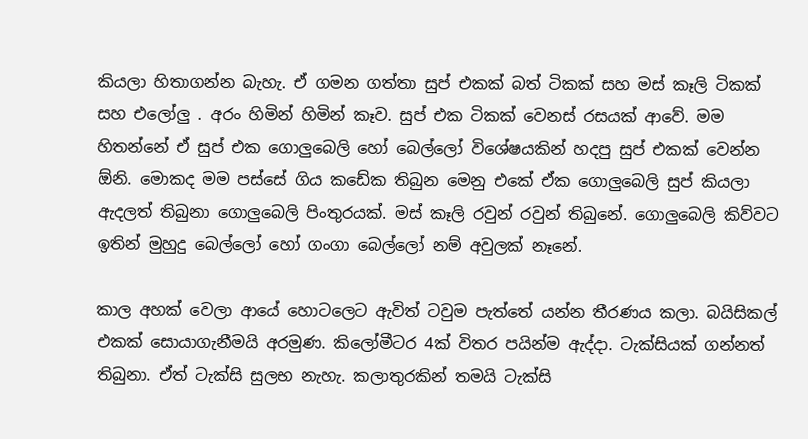කියලා හිතාගන්න බැහැ. ඒ ගමන ගත්තා සුප් එකක් බත් ටිකක් සහ මස් කෑලි ටිකක් සහ එලෝලු . අරං හිමින් හිමින් කෑව. සුප් එක ටිකක් වෙනස් රසයක් ආවේ. මම හිතන්නේ ඒ සුප් එක ගොලුබෙලි හෝ බෙල්ලෝ විශේෂයකින් හදපු සුප් එකක් වෙන්න ඕනි. මොකද මම පස්සේ ගිය කඩේක තිබුන මෙනු එකේ ඒක ගොලුබෙලි සුප් කියලා ඇදලත් තිබුනා ගොලුබෙලි පිංතුරයක්. මස් කෑලි රවුන් රවුන් තිබුනේ. ගොලුබෙලි කිව්වට ඉතින් මුහුදු බෙල්ලෝ හෝ ගංගා බෙල්ලෝ නම් අවුලක් නෑනේ.

කාල අහක් වෙලා ආයේ හොටලෙට ඇවිත් ටවුම පැත්තේ යන්න තීරණය කලා. බයිසිකල් එකක් සොයාගැනීමයි අරමුණ. කිලෝමීටර 4ක් විතර පයින්ම ඇද්දා. ටැක්සියක් ගන්නත් තිබුනා. ඒත් ටැක්සි සුලභ නැහැ. කලාතුරකින් තමයි ටැක්සි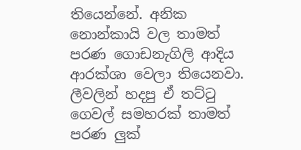තියෙන්නේ. අනික නොන්කායි වල තාමත් පරණ ගොඩනැගිලි ආදිය ආරක්ශා වෙලා තියෙනවා. ලීවලින් හදපු ඒ තට්ටු ගෙවල් සමහරක් තාමත් පරණ ලුක්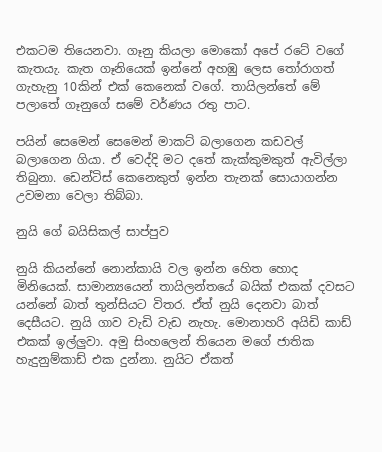එකටම තියෙනවා. ගෑනු කියලා මොකෝ අපේ රටේ වගේ කැතයැ. කැත ගෑනියෙක් ඉන්නේ අහඹු ලෙස තෝරාගත් ගැහැනු 10කින් එක් කෙනෙක් වගේ. තායිලන්තේ මේ පලාතේ ගෑනුගේ සමේ වර්ණය රතු පාට.

පයින් සෙමෙන් සෙමෙන් මාකට් බලාගෙන කඩවල් බලාගෙන ගියා. ඒ වෙද්දි මට දතේ කැක්කුමකුත් ඇවිල්ලා තිබුනා. ඩෙන්ටිස් කෙනෙකුත් ඉන්න තැනක් සොයාගන්න උවමනා වෙලා තිබ්බා.

නුයි ගේ බයිසිකල් සාප්පුව

නුයි කියන්නේ නොන්කායි වල ඉන්න හෙිත හොද මිනියෙක්. සාමාන්‍යයෙන් තායිලන්තයේ බයික් එකක් දවසට යන්නේ බාත් තුන්සියට විතර. ඒත් නුයි දෙනවා බාත් දෙසීයට. නුයි ගාව වැඩි වැඩ නැහැ. මොනාහරි අයිඩි කාඩ් එකක් ඉල්ලුවා. අමු සිංහලෙන් තියෙන මගේ ජාතික හැදුනුම්කාඩ් එක දුන්නා. නුයිට ඒකත්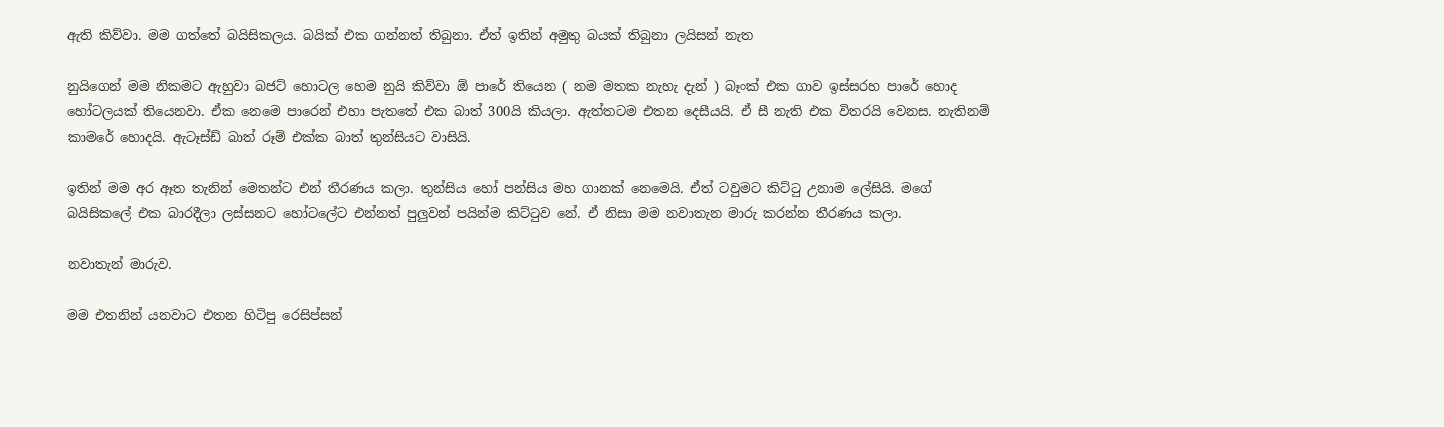ඇති කිව්වා. මම ගත්තේ බයිසිකලය. බයික් එක ගන්නත් තිබුනා. ඒත් ඉතින් අමුතු බයක් තිබුනා ලයිසන් නැත

නුයිගෙන් මම නිකමට ඇහුවා බජට් හොටල හෙම නුයි කිව්වා ඕ පාරේ තියෙන ( නම මතක නැහැ දැන් ) බෑංක් එක ගාව ඉස්සරහ පාරේ හොද හෝටලයක් තියෙනවා. ඒක නෙමෙ පාරෙන් එහා පැතතේ එක බාත් 300යි කියලා. ඇත්තටම එතන දෙසීයයි. ඒ සී නැති එක විතරයි වෙනස. නැතිනම් කාමරේ හොදයි. ඇටෑස්ඩ් බාත් රූම් එක්ක බාත් තුන්සියට වාසියි.

ඉතින් මම අර ඈත තැනින් මෙතන්ට එන් තීරණය කලා. තුන්සිය හෝ පන්සිය මහ ගානක් නෙමෙයි. ඒත් ටවුමට කිට්ටු උනාම ලේසියි. මගේ බයිසිකලේ එක බාරදීලා ලස්සනට හෝටලේට එන්නත් පුලුවන් පයින්ම කිට්ටුව නේ. ඒ නිසා මම නවාතැන මාරු කරන්න තීරණය කලා.

නවාතැන් මාරුව.

මම එතනින් යනවාට එතන හිටිපු රෙසිප්සන්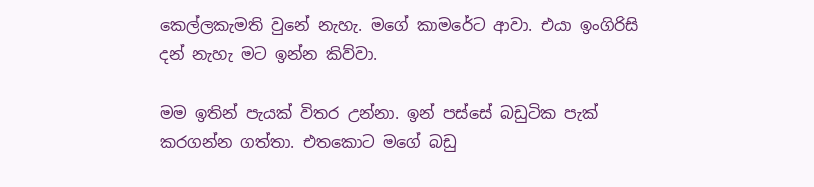කෙල්ලකැමති වුනේ නැහැ. මගේ කාමරේට ආවා. එයා ඉංගිරිසි දන් නැහැ මට ඉන්න කිව්වා.

මම ඉතින් පැයක් විතර උන්නා. ඉන් පස්සේ බඩුටික පැක් කරගන්න ගත්තා. එතකොට මගේ බඩු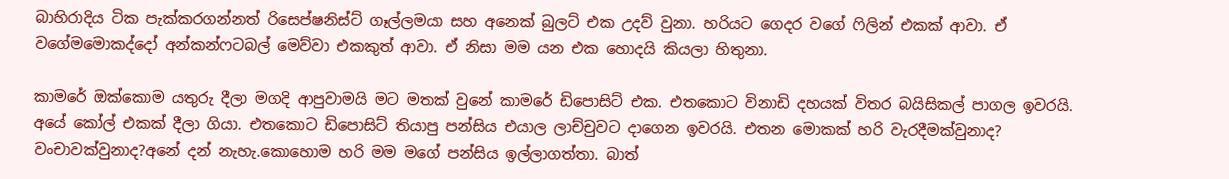බාහිරාදිය ටික පැක්කරගන්නත් රිසෙප්ෂනිස්ට් ගෑල්ලමයා සහ අනෙක් බුලට් එක උදව් වුනා. හරියට ගෙදර වගේ ෆිලින් එකක් ආවා. ඒ වගේමමොකද්දෝ අන්කන්ෆටබල් මෙව්වා එකකුත් ආවා. ඒ නිසා මම යන එක හොදයි කියලා හිතුනා.

කාමරේ ඔක්කොම යතුරු දීලා මගදි ආපුවාමයි මට මතක් වුනේ කාමරේ ඩිපොසිට් එක. එතකොට විනාඩි දහයක් විතර බයිසිකල් පාගල ඉවරයි. අයේ කෝල් එකක් දීලා ගියා. එතකොට ඩිපොසිට් තියාපු පන්සිය එයාල ලාච්චුවට දාගෙන ඉවරයි. එතන මොකක් හරි වැරදීමක්වුනාද? වංචාවක්වුනාද?අනේ දන් නැහැ.කොහොම හරි මම මගේ පන්සිය ඉල්ලාගත්තා. බාත්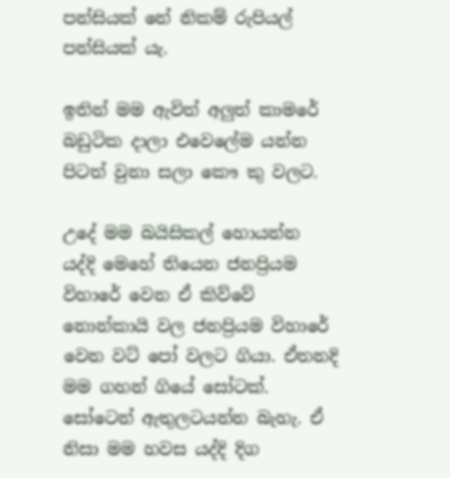පන්සියක් නේ නිකම් රුපියල් පන්සියක් යැ.

ඉතින් මම ඇවිත් අලුත් කාමරේ බඩුටික දාලා එවෙලේම යන්න පිටත් වුනා සලා කෞ කු වලට.

උදේ මම බයිසිකල් හොයන්න යද්දි මෙහේ තියෙන ජනප්‍රියම විහාරේ වෙන ඒ කිව්වේ නොන්කායි වල ජනප්‍රියම විහාරේ වෙන වට් පෝ වලට ගියා. ඒතනදි මම ගහන් ගියේ සෝටක්. සෝටෙන් ඇතුලටයන්න බැහැ. ඒ නිසා මම හවස යද්දි දිග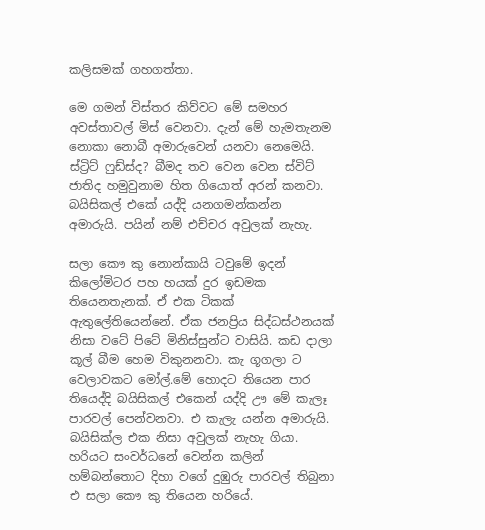කලිසමක් ගහගත්තා.

මෙ ගමන් විස්තර කිව්වට මේ සමහර අවස්තාවල් මිස් වෙනවා. දැන් මේ හැමතැනම නොකා නොබී අමාරුවෙන් යනවා නෙමෙයි. ස්ට්‍රිට් ෆුඩ්ස්ද? බීමද තව වෙන වෙන ස්විට් ජාතිද හමුවුනාම හිත ගියොත් අරන් කනවා. බයිසිකල් එකේ යද්දි යනගමන්කන්න අමාරුයි. පයින් නම් එච්චර අවුලක් නැහැ.

සලා කෞ කු නොන්කායි ටවුමේ ඉදන් කිලෝමිටර පහ හයක් දුර ඉඩමක තියෙනතැනක්. ඒ එක ටිකක් ඇතුලේතියෙන්නේ. ඒක ජනප්‍රිය සිද්ධස්ථනයක් නිසා වටේ පිටේ මිනිස්සුන්ට වාසියි. කඩ දාලා කූල් බීම හෙම විකුනනවා. කැ ගූගලා ට වෙලාවකට මෝල්.මේ හොදට තියෙන පාර තියෙද්දි බයිසිකල් එකෙන් යද්දි ඌ මේ කැලෑ පාරවල් පෙන්වනවා. එ කැලැ යන්න අමාරුයි. බයිසික්ල එක නිසා අවුලක් නැහැ ගියා. හරියට සංවර්ධනේ වෙන්න කලින් හම්බන්තොට දිහා වගේ දුඹුරු පාරවල් තිබුනා එ සලා කෞ කු තියෙන හරියේ.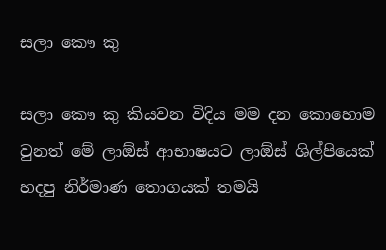සලා කෞ කු

සලා කෞ කු කියවන විදිය මම දන කොහොම වුනත් මේ ලාඕස් ආභාෂයට ලාඕස් ශිල්පියෙක් හදපු නිර්මාණ තොගයක් තමයි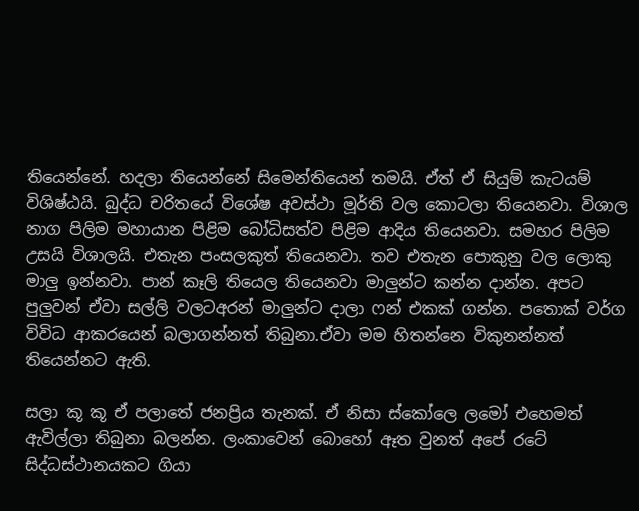තියෙන්නේ. හදලා තියෙන්නේ සිමෙන්තියෙන් තමයි. ඒත් ඒ සියුම් කැටයම් විශිෂ්ඨයි. බුද්ධ චරිතයේ විශේෂ අවස්ථා මූර්ති වල කොටලා තියෙනවා. විශාල නාග පිලිම මහායාන පිළිම බෝධිසත්ව පිළිම ආදිය තියෙනවා. සමහර පිලිම උසයි විශාලයි. එතැන පංසලකුත් තියෙනවා. තව එතැන පොකුනු වල ලොකු මාලු ඉන්නවා. පාන් කෑලි තියෙල තියෙනවා මාලුන්ට කන්න දාන්න. අපට පුලුවන් ඒවා සල්ලි වලටඅරන් මාලුන්ට දාලා ෆන් එකක් ගන්න. පතොක් වර්ග විවිධ ආකරයෙන් බලාගන්නත් තිබුනා.ඒවා මම හිතන්නෙ විකුනන්නත් තියෙන්නට ඇති.

සලා කූ කූ ඒ පලාතේ ජනප්‍රිය තැනක්. ඒ නිසා ස්කෝලෙ ලමෝ එහෙමත් ඇවිල්ලා තිබුනා බලන්න. ලංකාවෙන් බොහෝ ඈත වුනත් අපේ රටේ සිද්ධස්ථානයකට ගියා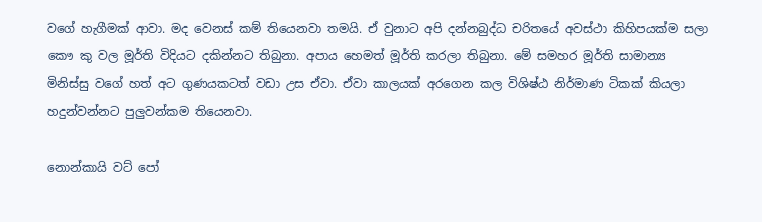වගේ හැගීමක් ආවා. මද වෙනස් කම් තියෙනවා තමයි. ඒ වුනාට අපි දන්නබුද්ධ චරිතයේ අවස්ථා කිහිපයක්ම සලා කෞ කු වල මූර්ති විදියට දකින්නට තිබුනා. අපාය හෙමත් මූර්ති කරලා තිබුනා. මේ සමහර මූර්ති සාමාන්‍ය මිනිස්සු වගේ හත් අට ගුණයකටත් වඩා උස ඒවා. ඒවා කාලයක් අරගෙන කල විශිෂ්ඨ නිර්මාණ ටිකක් කියලා හදුන්වන්නට පුලුවන්කම තියෙනවා.

නොන්කායි වට් පෝ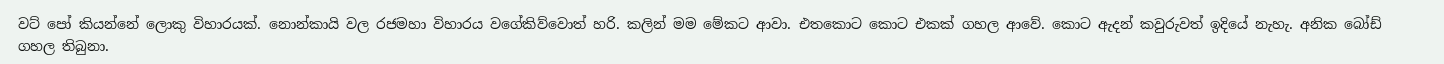වට් පෝ කියන්නේ ලොකු විහාරයක්. නොන්කායි වල රජමහා විහාරය වගේකිව්වොත් හරි. කලින් මම මේකට ආවා. එතකොට කොට එකක් ගහල ආවේ. කොට ඇදන් කවුරුවත් ඉදියේ නැහැ. අනික බෝඩ් ගහල තිබුනා.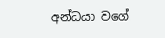අන්ධයා වගේ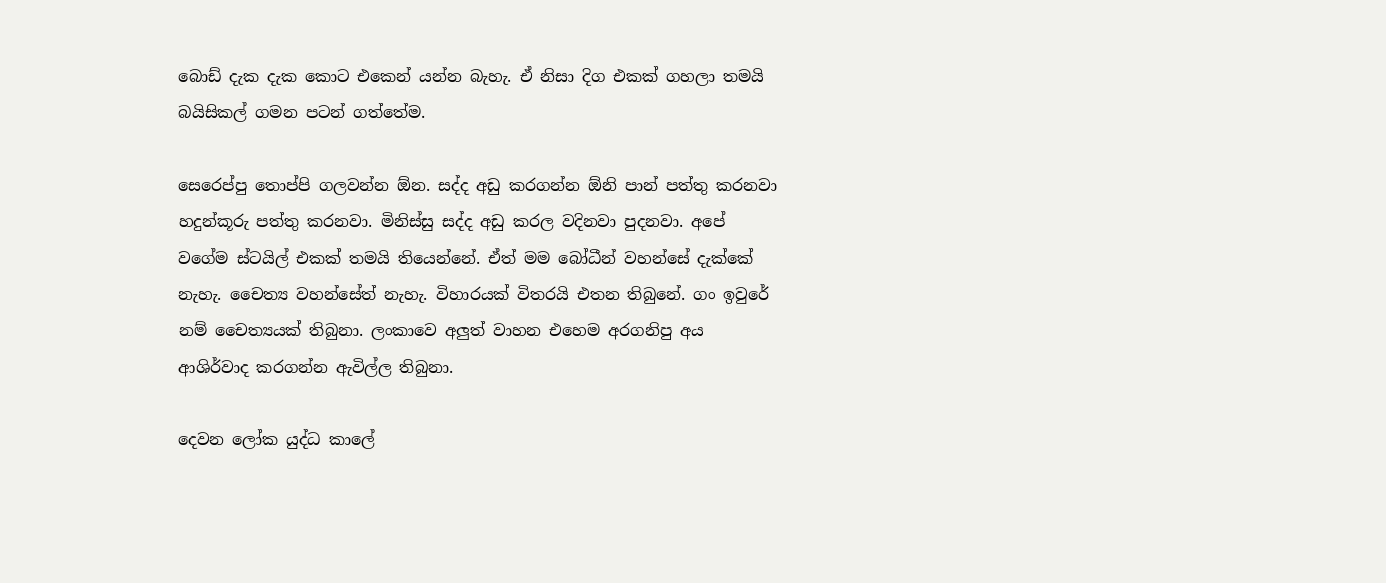බොඩ් දැක දැක කොට එකෙන් යන්න බැහැ. ඒ නිසා දිග එකක් ගහලා තමයි බයිසිකල් ගමන පටන් ගත්තේම.

සෙරෙප්පු තොප්පි ගලවන්න ඕන. සද්ද අඩු කරගන්න ඕනි පාන් පත්තු කරනවා හදුන්කූරු පත්තු කරනවා. මිනිස්සු සද්ද අඩු කරල වදිනවා පුදනවා. අපේ වගේම ස්ටයිල් එකක් තමයි තියෙන්නේ. ඒත් මම බෝධීන් වහන්සේ දැක්කේ නැහැ. චෛත්‍ය වහන්සේත් නැහැ. විහාරයක් විතරයි එතන තිබුනේ. ගං ඉවුරේ නම් චෛත්‍යයක් තිබුනා. ලංකාවෙ අලුත් වාහන එහෙම අරගනිපු අය ආශිර්වාද කරගන්න ඇවිල්ල තිබුනා.

දෙවන ලෝක යුද්ධ කාලේ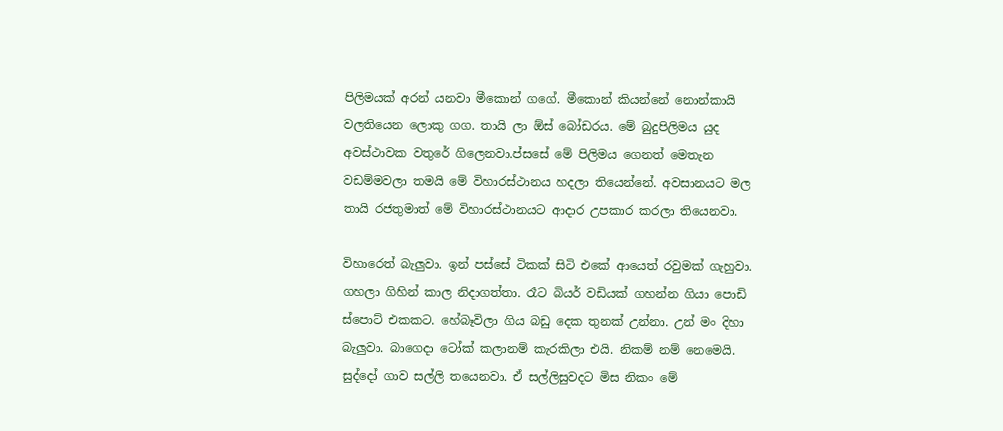පිලිමයක් අරන් යනවා මීකොන් ගගේ. මීකොන් කියන්නේ නොන්කායි වලතියෙන ලොකු ගග. තායි ලා ඕස් බෝඩරය. මේ බුදුපිලිමය යුද අවස්ථාවක වතුරේ ගිලෙනවා.ප්සසේ මේ පිලිමය ගෙනත් මෙතැන වඩම්මවලා තමයි මේ විහාරස්ථානය හදලා තියෙන්නේ. අවසානයට මල තායි රජතුමාත් මේ විහාරස්ථානයට ආදාර උපකාර කරලා තියෙනවා.

විහාරෙත් බැලුවා. ඉන් පස්සේ ටිකක් සිටි එකේ ආයෙත් රවුමක් ගැහුවා. ගහලා ගිහින් කාල නිදාගත්තා. රෑට බියර් වඩියක් ගහන්න ගියා පොඩි ස්පොට් එකකට. හේබෑවිලා ගිය බඩු දෙක තුනක් උන්නා. උන් මං දිහා බැලුවා. බාගෙදා ටෝක් කලානම් කැරකිලා එයි. නිකම් නම් නෙමෙයි. සුද්දෝ ගාව සල්ලි තයෙනවා. ඒ සල්ලිසුවදට මිස නිකං මේ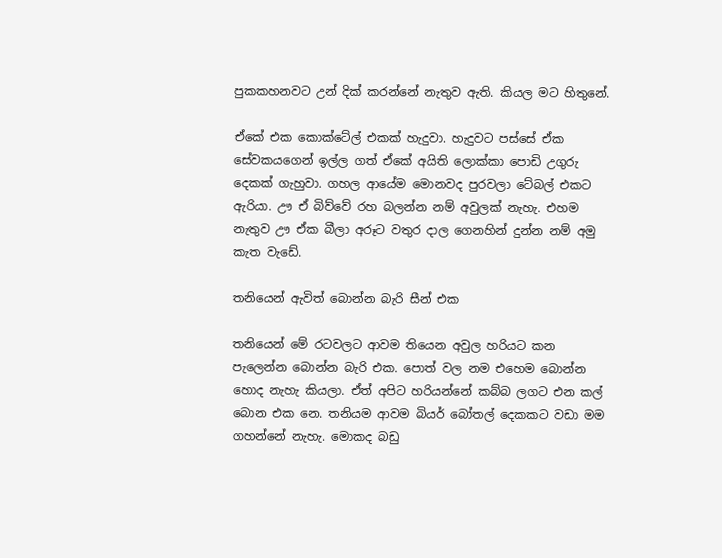පුකකහනවට උන් දික් කරන්නේ නැතුව ඇති. කියල මට හිතුනේ.

ඒකේ එක කොක්ටේල් එකක් හැදුවා. හැදුවට පස්සේ ඒක සේවකයගෙන් ඉල්ල ගත් ඒකේ අයිති ලොක්කා පොඩි උගුරු දෙකක් ගැහුවා. ගහල ආයේම මොනවද පුරවලා ටේබල් එකට ඇරියා. ඌ ඒ බිව්වේ රහ බලන්න නම් අවුලක් නැහැ. එහම නැතුව ඌ ඒක බීලා අරූට වතුර දාල ගෙනහින් දුන්න නම් අමු කැත වැඩේ.

තනියෙන් ඇවිත් බොන්න බැරි සීන් එක

තනියෙන් මේ රටවලට ආවම තියෙන අවුල හරියට කන පැලෙන්න බොන්න බැරි එක. පොත් වල නම එහෙම බොන්න හොද නැහැ කියලා. ඒත් අපිට හරියන්නේ කබ්බ ලගට එන කල් බොන එක නෙ. තනියම ආවම බියර් බෝතල් දෙකකට වඩා මම ගහන්නේ නැහැ. මොකද බඩු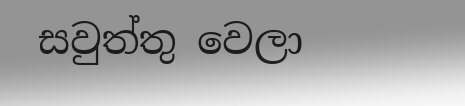සවුත්තු වෙලා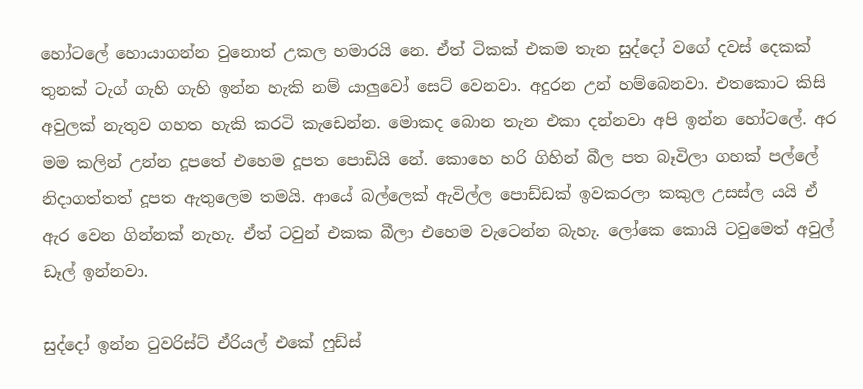හෝටලේ හොයාගන්න වුනොත් උකල හමාරයි නෙ. ඒත් ටිකක් එකම තැන සුද්දෝ වගේ දවස් දෙකක් තුනක් ටැග් ගැහි ගැහි ඉන්න හැකි නම් යාලුවෝ සෙට් වෙනවා. අදුරන උන් හම්බෙනවා. එතකොට කිසි අවුලක් නැතුව ගහත හැකි කරටි කැඩෙන්න. මොකද බොන තැන එකා දන්නවා අපි ඉන්න හෝටලේ. අර මම කලින් උන්න දූපතේ එහෙම දූපත පොඩියි නේ. කොහෙ හරි ගිහින් බීල පත බෑවිලා ගහක් පල්ලේ නිදාගත්තත් දූපත ඇතුලෙම තමයි. ආයේ බල්ලෙක් ඇවිල්ල පොඩ්ඩක් ඉවකරලා කකුල උසස්ල යයි ඒ ඇර වෙන ගින්නක් නැහැ. ඒත් ටවුන් එකක බීලා එහෙම වැටෙන්න බැහැ. ලෝකෙ කොයි ටවුමෙත් අවුල් ඩෑල් ඉන්නවා.

සුද්දෝ ඉන්න ටුවරිස්ට් ඒරියල් එකේ ෆුඩ්ස්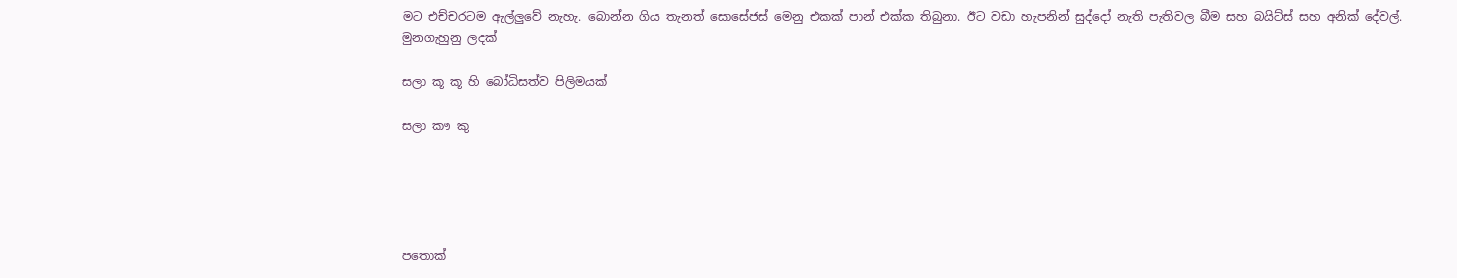මට එච්චරටම ඇල්ලුවේ නැහැ. බොන්න ගිය තැනත් සොසේජස් මෙනු එකක් පාන් එක්ක තිබුනා. ඊට වඩා හැපනින් සුද්දෝ නැති පැතිවල බීම සහ බයිට්ස් සහ අනික් දේවල්.
මුනගැහුනු ලදක්

සලා කූ කූ හි බෝධිසත්ව පිලිමයක්

සලා කෟ කු





පතොක්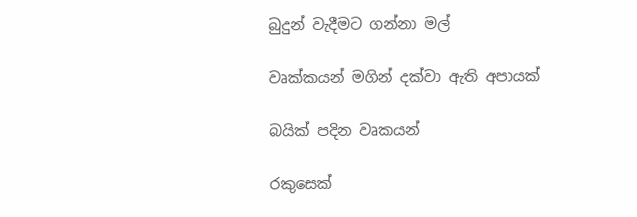බුදුන් වැදීමට ගන්නා මල්

වෘක්කයන් මගින් දක්වා ඇති අපායක්

බයික් පදින වෘකයන්

රකුසෙක්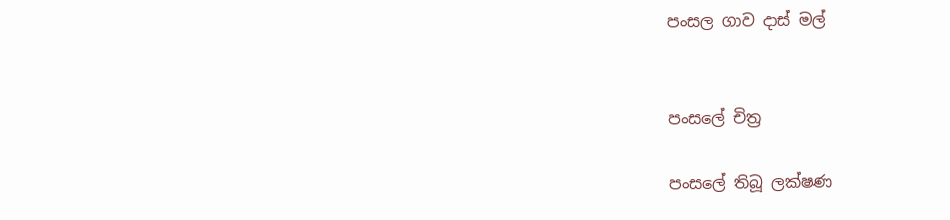පංසල ගාව දාස් මල්


පංසලේ චිත්‍ර

පංසලේ තිබූ ලක්ෂණ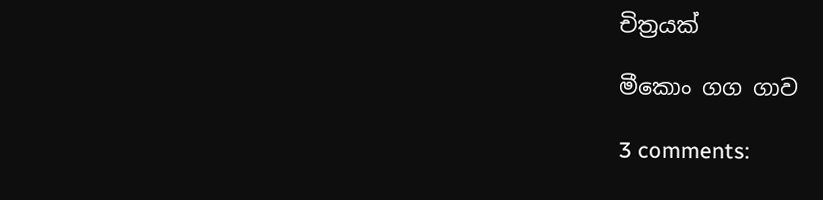චිත්‍රයක්

මීකොං ගග ගාව

3 comments: